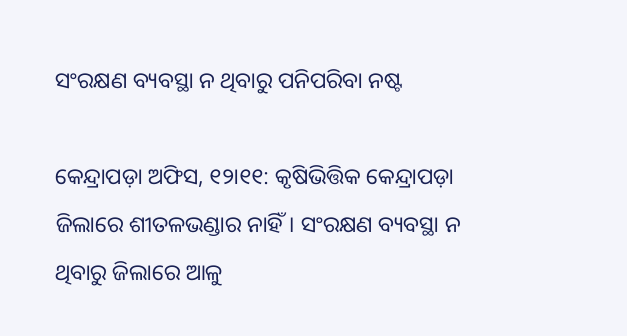ସଂରକ୍ଷଣ ବ୍ୟବସ୍ଥା ନ ଥିବାରୁ ପନିପରିବା ନଷ୍ଟ

କେନ୍ଦ୍ରାପଡ଼ା ଅଫିସ, ୧୨ା୧୧: କୃଷିଭିତ୍ତିକ କେନ୍ଦ୍ରାପଡ଼ା ଜିଲାରେ ଶୀତଳଭଣ୍ଡାର ନାହିଁ। ସଂରକ୍ଷଣ ବ୍ୟବସ୍ଥା ନ ଥିବାରୁ ଜିଲାରେ ଆଳୁ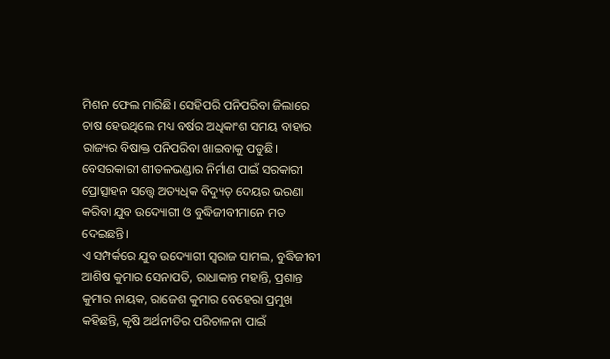ମିଶନ ଫେଲ ମାରିଛି। ସେହିପରି ପନିପରିବା ଜିଲାରେ ଚାଷ ହେଉଥିଲେ ମଧ୍ୟ ବର୍ଷର ଅଧିକାଂଶ ସମୟ ବାହାର ରାଜ୍ୟର ବିଷାକ୍ତ ପନିପରିବା ଖାଇବାକୁ ପଡୁଛି। ବେସରକାରୀ ଶୀତଳଭଣ୍ଡାର ନିର୍ମାଣ ପାଇଁ ସରକାରୀ ପ୍ରୋତ୍ସାହନ ସତ୍ତ୍ୱେ ଅତ୍ୟଧିକ ବିଦ୍ୟୁତ୍‌ ଦେୟର ଭରଣା କରିବା ଯୁବ ଉଦ୍ୟୋଗୀ ଓ ବୁଦ୍ଧିଜୀବୀମାନେ ମତ ଦେଇଛନ୍ତି।
ଏ ସମ୍ପର୍କରେ ଯୁବ ଉଦ୍ୟୋଗୀ ସ୍ବରାଜ ସାମଲ, ବୁଦ୍ଧିଜୀବୀ ଆଶିଷ କୁମାର ସେନାପତି, ରାଧାକାନ୍ତ ମହାନ୍ତି, ପ୍ରଶାନ୍ତ କୁମାର ନାୟକ, ରାଜେଶ କୁମାର ବେହେରା ପ୍ରମୁଖ କହିଛନ୍ତି, କୃଷି ଅର୍ଥନୀତିର ପରିଚାଳନା ପାଇଁ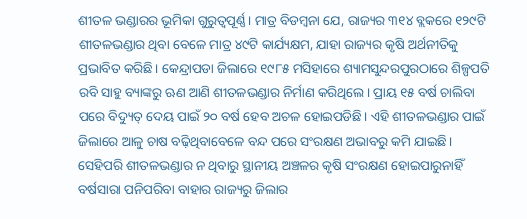ଶୀତଳ ଭଣ୍ଡାରର ଭୂମିକା ଗୁରୁତ୍ୱପୂର୍ଣ୍ଣ। ମାତ୍ର ବିଡମ୍ବନା ଯେ, ରାଜ୍ୟର ୩୧୪ ବ୍ଲକରେ ୧୨୯ଟି ଶୀତଳଭଣ୍ଡାର ଥିବା ବେଳେ ମାତ୍ର ୪୯ଟି କାର୍ଯ୍ୟକ୍ଷମ, ଯାହା ରାଜ୍ୟର କୃଷି ଅର୍ଥନୀତିକୁ ପ୍ରଭାବିତ କରିଛି। କେନ୍ଦ୍ରାପଡା ଜିଲାରେ ୧୯୮୫ ମସିହାରେ ଶ୍ୟାମସୁନ୍ଦରପୁରଠାରେ ଶିଳ୍ପପତି ରବି ସାହୁ ବ୍ୟାଙ୍କରୁ ଋଣ ଆଣି ଶୀତଳଭଣ୍ଡାର ନିର୍ମାଣ କରିଥିଲେ। ପ୍ରାୟ ୧୫ ବର୍ଷ ଚାଲିବା ପରେ ବିଦ୍ୟୁତ୍‌ ଦେୟ ପାଇଁ ୨୦ ବର୍ଷ ହେବ ଅଚଳ ହୋଇପଡିଛି। ଏହି ଶୀତଳଭଣ୍ଡାର ପାଇଁ ଜିଲାରେ ଆଳୁ ଚାଷ ବଢ଼ିଥିବାବେଳେ ବନ୍ଦ ପରେ ସଂରକ୍ଷଣ ଅଭାବରୁ କମି ଯାଇଛି। ସେହିପରି ଶୀତଳଭଣ୍ଡାର ନ ଥିବାରୁ ସ୍ଥାନୀୟ ଅଞ୍ଚଳର କୃଷି ସଂରକ୍ଷଣ ହୋଇପାରୁନାହିଁ ବର୍ଷସାରା ପନିପରିବା ବାହାର ରାଜ୍ୟରୁ ଜିଲାର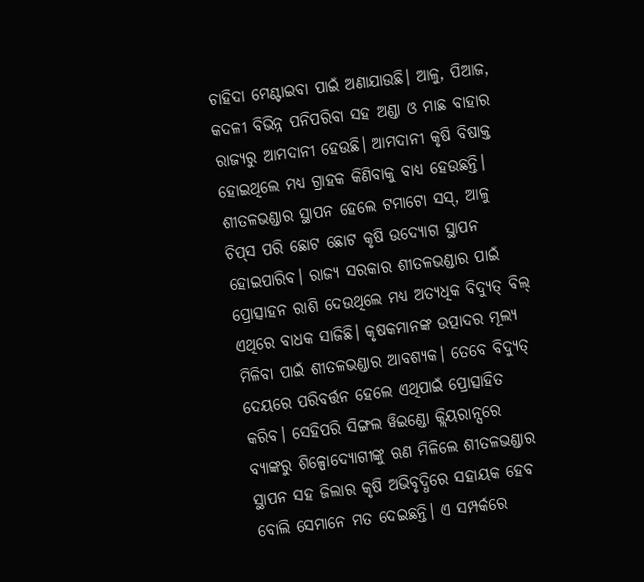ଚାହିଦା ମେଣ୍ଟାଇବା ପାଇଁ ଅଣାଯାଉଛି। ଆଳୁ, ପିଆଜ, କଦଳୀ ବିଭିନ୍ନ ପନିପରିବା ସହ ଅଣ୍ଡା ଓ ମାଛ ବାହାର ରାଜ୍ୟରୁ ଆମଦାନୀ ହେଉଛି। ଆମଦାନୀ କୃଷି ବିଷାକ୍ତ ହୋଇଥିଲେ ମଧ୍ୟ ଗ୍ରାହକ କିଣିବାକୁ ବାଧ୍ୟ ହେଉଛନ୍ତି। ଶୀତଳଭଣ୍ଡାର ସ୍ଥାପନ ହେଲେ ଟମାଟୋ ସସ୍‌, ଆଳୁ ଚିପ୍‌ସ ପରି ଛୋଟ ଛୋଟ କୃଷି ଉଦ୍ୟୋଗ ସ୍ଥାପନ ହୋଇପାରିବ। ରାଜ୍ୟ ସରକାର ଶୀତଳଭଣ୍ଡାର ପାଇଁ ପ୍ରୋତ୍ସାହନ ରାଶି ଦେଉଥିଲେ ମଧ୍ୟ ଅତ୍ୟଧିକ ବିଦ୍ୟୁତ୍‌ ବିଲ୍‌ ଏଥିରେ ବାଧକ ସାଜିଛି। କୃଷକମାନଙ୍କ ଉତ୍ପାଦର ମୂଲ୍ୟ ମିଳିବା ପାଇଁ ଶୀତଳଭଣ୍ଡାର ଆବଶ୍ୟକ। ତେବେ ବିଦ୍ୟୁତ୍‌ ଦେୟରେ ପରିବର୍ତ୍ତନ ହେଲେ ଏଥିପାଇଁ ପ୍ରୋତ୍ସାହିତ କରିବ। ସେହିପରି ସିଙ୍ଗଲ ୱିଇଣ୍ଡୋ କ୍ଲିୟରାନ୍ସରେ ବ୍ୟାଙ୍କରୁ ଶିଳ୍ପୋଦ୍ୟୋଗୀଙ୍କୁ ଋଣ ମିଳିଲେ ଶୀତଳଭଣ୍ଡାର ସ୍ଥାପନ ସହ ଜିଲାର କୃଷି ଅଭିବୃଦ୍ଧିରେ ସହାୟକ ହେବ ବୋଲି ସେମାନେ ମତ ଦେଇଛନ୍ତି। ଏ ସମ୍ପର୍କରେ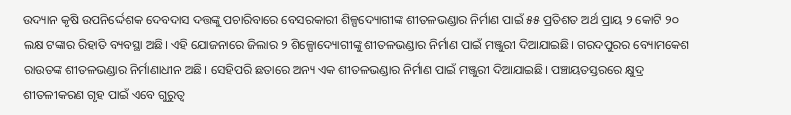ଉଦ୍ୟାନ କୃଷି ଉପନିର୍ଦ୍ଦେଶକ ଦେବଦାସ ଦତ୍ତଙ୍କୁ ପଚାରିବାରେ ବେସରକାରୀ ଶିଳ୍ପଦ୍ୟୋଗୀଙ୍କ ଶୀତଳଭଣ୍ଡାର ନିର୍ମାଣ ପାଇଁ ୫୫ ପ୍ରତିଶତ ଅର୍ଥ ପ୍ରାୟ ୨ କୋଟି ୨୦ ଲକ୍ଷ ଟଙ୍କାର ରିହାତି ବ୍ୟବସ୍ଥା ଅଛି। ଏହି ଯୋଜନାରେ ଜିଲାର ୨ ଶିଳ୍ପୋଦ୍ୟୋଗୀଙ୍କୁ ଶୀତଳଭଣ୍ଡାର ନିର୍ମାଣ ପାଇଁ ମଞ୍ଜୁରୀ ଦିଆଯାଇଛି। ଗରଦପୁରର ବ୍ୟୋମକେଶ ରାଉତଙ୍କ ଶୀତଳଭଣ୍ଡାର ନିର୍ମାଣାଧୀନ ଅଛି। ସେହିପରି ଛତାରେ ଅନ୍ୟ ଏକ ଶୀତଳଭଣ୍ଡାର ନିର୍ମାଣ ପାଇଁ ମଞ୍ଜୁରୀ ଦିଆଯାଇଛି। ପଞ୍ଚାୟତସ୍ତରରେ କ୍ଷୁଦ୍ର ଶୀତଳୀକରଣ ଗୃହ ପାଇଁ ଏବେ ଗୁରୁତ୍ୱ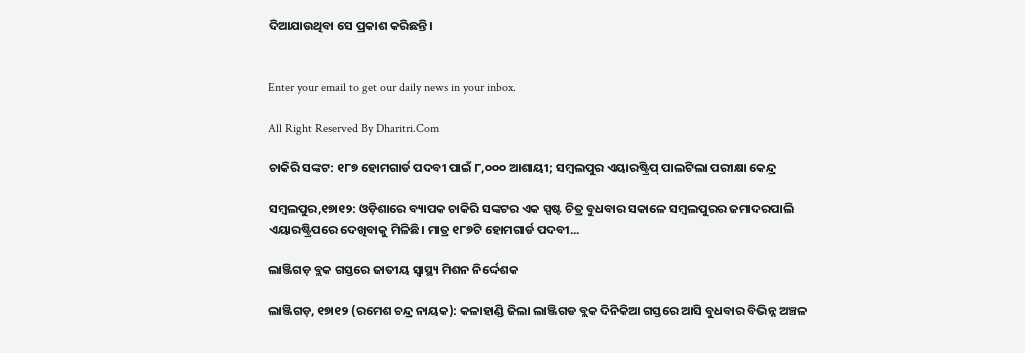ଦିଆଯାଉଥିବା ସେ ପ୍ରକାଶ କରିଛନ୍ତି।


Enter your email to get our daily news in your inbox.

All Right Reserved By Dharitri.Com

ଚାକିରି ସଙ୍କଟ: ୧୮୭ ହୋମଗାର୍ଡ ପଦବୀ ପାଇଁ ୮,୦୦୦ ଆଶାୟୀ; ସମ୍ବଲପୁର ଏୟାରଷ୍ଟ୍ରିପ୍ ପାଲଟିଲା ପରୀକ୍ଷା କେନ୍ଦ୍ର

ସମ୍ବଲପୁର,୧୭ା୧୨: ଓଡ଼ିଶାରେ ବ୍ୟାପକ ଚାକିରି ସଙ୍କଟର ଏକ ସ୍ପଷ୍ଟ ଚିତ୍ର ବୁଧବାର ସକାଳେ ସମ୍ବଲପୁରର ଜମାଦରପାଲି ଏୟାରଷ୍ଟ୍ରିପରେ ଦେଖିବାକୁ ମିଳିଛି। ମାତ୍ର ୧୮୭ଟି ହୋମଗାର୍ଡ ପଦବୀ...

ଲାଞ୍ଜିଗଡ଼ ବ୍ଲକ ଗସ୍ତରେ ଜାତୀୟ ସ୍ବାସ୍ଥ୍ୟ ମିଶନ ନିର୍ଦ୍ଦେଶକ

ଲାଞ୍ଜିଗଡ଼, ୧୭ା୧୨ (ରମେଶ ଚନ୍ଦ୍ର ନାୟକ): କଳାହାଣ୍ଡି ଜିଲା ଲାଞ୍ଜିଗଡ ବ୍ଲକ ଦିନିକିଆ ଗସ୍ତରେ ଆସି ବୁଧବାର ବିଭିନ୍ନ ଅଞ୍ଚଳ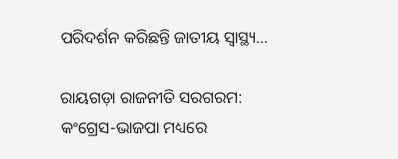ପରିଦର୍ଶନ କରିଛନ୍ତି ଜାତୀୟ ସ୍ବାସ୍ଥ୍ୟ...

ରାୟଗଡ଼ା ରାଜନୀତି ସରଗରମ: କଂଗ୍ରେସ-ଭାଜପା ମଧ୍ୟରେ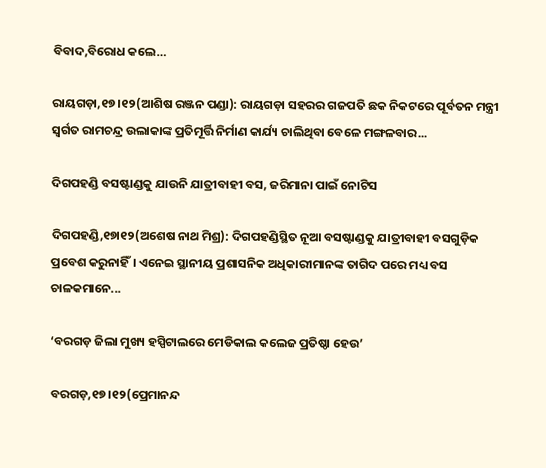ବିବାଦ,ବିରୋଧ କଲେ…

ରାୟଗଡ଼ା,୧୭।୧୨(ଆଶିଷ ରଞ୍ଜନ ପଣ୍ଡା): ରାୟଗଡ଼ା ସହରର ଗଜପତି ଛକ ନିକଟରେ ପୂର୍ବତନ ମନ୍ତ୍ରୀ ସ୍ବର୍ଗତ ରାମଚନ୍ଦ୍ର ଉଲାକାଙ୍କ ପ୍ରତିମୂର୍ତ୍ତି ନିର୍ମାଣ କାର୍ଯ୍ୟ ଚାଲିଥିବା ବେଳେ ମଙ୍ଗଳବାର...

ଦିଗପହଣ୍ଡି ବସଷ୍ଟାଣ୍ଡକୁ ଯାଉନି ଯାତ୍ରୀବାହୀ ବସ, ଜରିମାନା ପାଇଁ ନୋଟିସ

ଦିଗପହଣ୍ଡି,୧୭ା୧୨(ଅଶେଷ ନାଥ ମିଶ୍ର): ଦିଗପହଣ୍ଡିସ୍ଥିତ ନୂଆ ବସଷ୍ଟାଣ୍ଡକୁ ଯାତ୍ରୀବାହୀ ବସଗୁଡ଼ିକ ପ୍ରବେଶ କରୁନାହିଁ। ଏନେଇ ସ୍ଥାନୀୟ ପ୍ରଶାସନିକ ଅଧିକାରୀମାନଙ୍କ ତାଗିଦ ପରେ ମଧ୍ୟ ବସ ଚାଳକମାନେ...

‘ବରଗଡ଼ ଜିଲା ମୁଖ୍ୟ ହସ୍ପିଟାଲରେ ମେଡିକାଲ କଲେଜ ପ୍ରତିଷ୍ଠା ହେଉ’

ବରଗଡ଼,୧୭।୧୨(ପ୍ରେମାନନ୍ଦ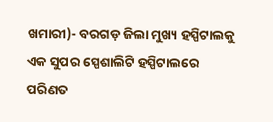ଖମାରୀ)- ବରଗଡ଼ ଜିଲା ମୁଖ୍ୟ ହସ୍ପିଟାଲକୁ ଏକ ସୁପର ସ୍ପେଶାଲିଟି ହସ୍ପିଟାଲରେ ପରିଣତ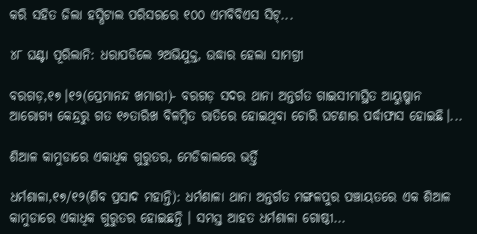କରି ସହିତ ଜିଲା ହସ୍ପିଟାଲ ପରିସରରେ ୧୦୦ ଏମବିବିଏସ ସିଟ୍...

୪୮ ଘଣ୍ଟା ପୂରିଲାନି: ଧରାପଡିଲେ ୨ଅଭିଯୁକ୍ତ, ଉଦ୍ଧାର ହେଲା ସାମଗ୍ରୀ

ବରଗଡ଼,୧୭।୧୨(ପ୍ରେମାନନ୍ଦ ଖମାରୀ)- ବରଗଡ଼ ସଦର ଥାନା ଅନ୍ତର୍ଗତ ଗାଇସୀମାସ୍ଥିତ ଆୟୁଷ୍ମାନ ଆରୋଗ୍ୟ କେନ୍ଦ୍ରରୁ ଗତ ୧୬ତାରିଖ ବିଳମ୍ବିତ ରାତିରେ ହୋଇଥିବା ଚୋରି ଘଟଣାର ପର୍ଦ୍ଧାଫାସ ହୋଇଛି।...

ଶିଆଳ କାମୁଡାରେ ଏକାଧିକ ଗୁରୁତର, ମେଡିକାଲରେ ଭର୍ତ୍ତି

ଧର୍ମଶାଳା,୧୭/୧୨(ଶିବ ପ୍ରସାଦ ମହାନ୍ତି): ଧର୍ମଶାଳା ଥାନା ଅନ୍ତର୍ଗତ ମଙ୍ଗଳପୁର ପଞ୍ଚାୟତରେ ଏକ ଶିଆଳ କାମୁଡାରେ ଏକାଧିକ ଗୁରୁତର ହୋଇଛନ୍ତି । ସମସ୍ତ ଆହତ ଧର୍ମଶାଳା ଗୋଷ୍ଠୀ...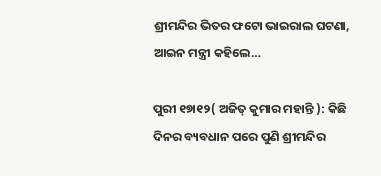ଶ୍ରୀମନ୍ଦିର ଭିତର ଫଟୋ ଭାଇରାଲ ଘଟଣା, ଆଇନ ମନ୍ତ୍ରୀ କହିଲେ…

ପୁରୀ ୧୭ା୧୨( ଅଜିତ୍ କୁମାର ମହାନ୍ତି ): କିଛି ଦିନର ବ୍ୟବଧାନ ପରେ ପୁଣି ଶ୍ରୀମନ୍ଦିର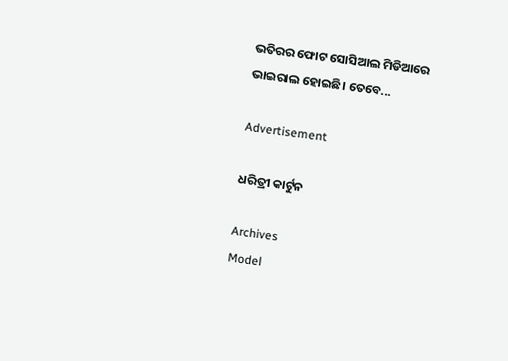ଭତିରର ଫୋଟ ସୋସିଆଲ ମିଡିଆରେ ଭାଇରାଲ ହୋଇଛି। ତେବେ...

Advertisement

ଧରିତ୍ରୀ କାର୍ଟୁନ

Archives
Model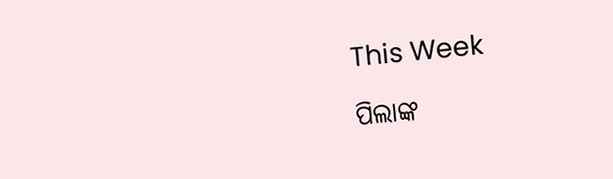This Week

ପିଲାଙ୍କ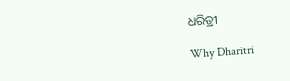ଧରିତ୍ରୀ

Why Dharitri